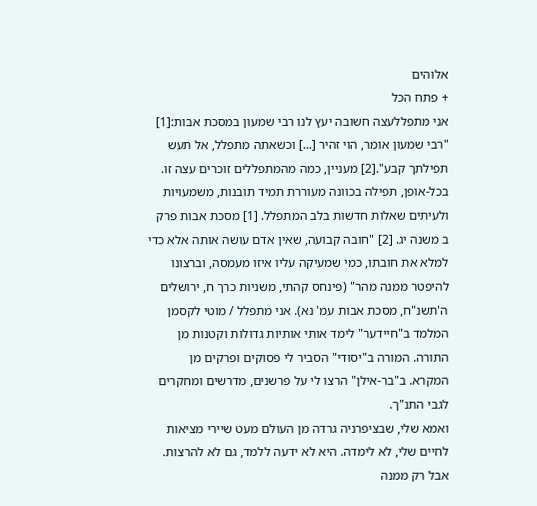אלוהים
+ פתח הכל
אני מתפללעצה חשובה יעץ לנו רבי שמעון במסכת אבות:[1] "רבי שמעון אומר, הוי זהיר [...] וכשאתה מתפלל, אל תעש תפילתך קבע".[2] מעניין, כמה מהמתפללים זוכרים עצה זו. בכל-אופן, תפילה בכוונה מעוררת תמיד תובנות, משמעויות ולעיתים שאלות חדשות בלב המתפלל. [1] מסכת אבות פרק ב משנה יג. [2] "חובה קבועה, שאין אדם עושה אותה אלא כדי למלא את חובתו, כמי שמעיקה עליו איזו מעמסה, וברצונו להיפטר ממנה מהר" (פינחס קהתי, משניות כרך ח, ירושלים ה'תשנ"ח, מסכת אבות עמ' נא). אני מתפלל / מוטי לקסמן המלמד ב"חיידער" לימד אותי אותיות גדולות וקטנות מן התורה. המורה ב"יסודי" הסביר לי פסוקים ופרקים מן המקרא. ב"בר-אילן" הרצו לי על פרשנים, מדרשים ומחקרים לגבי התנ"ך.
ואמא שלי, שבציפרניה גרדה מן העולם מעט שיירי מציאות לחיים שלי, לא לימדה. היא לא ידעה ללמד, גם לא להרצות. אבל רק ממנה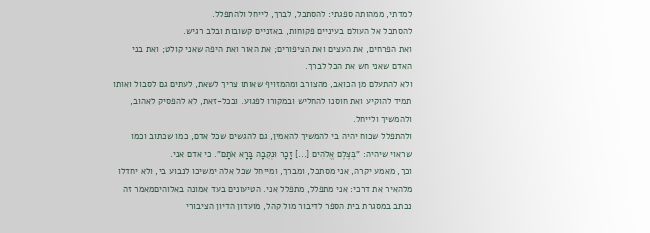למדתי, ממהותה ספגתי: להסתכל, לברך, לייחל ולהתפלל.
להסתכל אל העולם בעיניים פקוחות, באזניים קשובות ובלב רגיש.
ואת הפרחים, את העצים ואת הציפורים; את האור ואת היפה שאני קולט; ואת בני האדם שאני חש את הכל לברך.
ולא להתעלם מן הכואב, מהצורב ומהמזויף שאותו צריך לשאת, לעתים גם לסבול ואותו תמיד להוקיע ואת חוסנו להחליש ובמקורו לפגוע. ובכל-זאת, לא להפסיק לאהוב, ולהמשיך ולייחל.
ולהתפלל שכוח יהיה בי להמשיך להאמין, גם להגשים שכל אדם, כמו שכתוב וכמו שראוי שיהיה: "בְּצֶלֶם אֱלֹהִים [...] זָכָר וּנְקֵבָה בָּרָא אֹתָם". כי אדם אני.
וכך, מאמע יקרה, אני מסתכל, ומברך, ומייחל שכל אלה ימשיכו לנבוע בי, ולא יחדלו מלהאיר את דרכי: אני מתפלל, מתפלל אני. הטיעונים בעד אמונה באלוהיםמאמר זה נכתב במסגרת בית הספר לדיבור מול קהל, מועדון הדיון הציבורי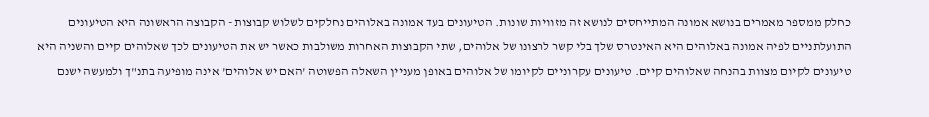כחלק ממספר מאמרים בנושא אמונה המתייחסים לנושא זה מזוויות שונות. הטיעונים בעד אמונה באלוהים נחלקים לשלוש קבוצות - הקבוצה הראשונה היא הטיעונים התועלתניים לפיה אמונה באלוהים היא האינטרס שלך בלי קשר לרצונו של אלוהים, שתי הקבוצות האחרות משולבות כאשר יש את הטיעונים לכך שאלוהים קיים והשניה היא טיעונים לקיום מצוות בהנחה שאלוהים קיים. טיעונים עקרוניים לקיומו של אלוהים באופן מעניין השאלה הפשוטה 'האם יש אלוהים' אינה מופיעה בתנ"ך ולמעשה ישנם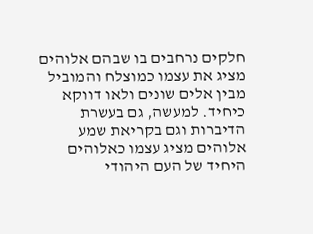חלקים נרחבים בו שבהם אלוהים מציג את עצמו כמוצלח והמוביל מבין אלים שונים ולאו דווקא כיחיד. למעשה, גם בעשרת הדיברות וגם בקריאת שמע אלוהים מציג עצמו כאלוהים היחיד של העם היהודי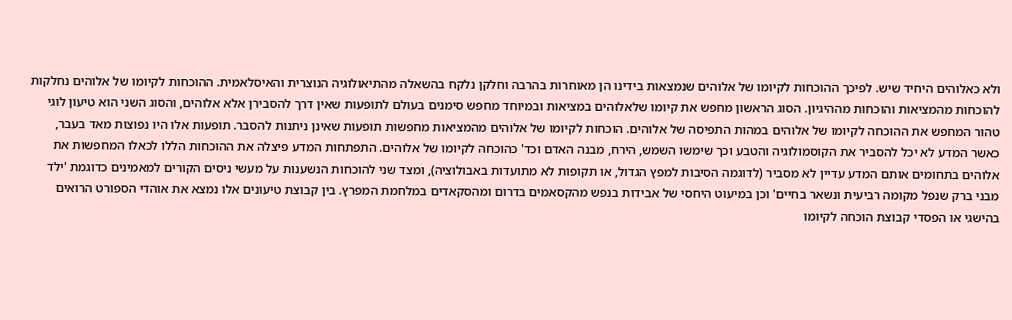ולא כאלוהים היחיד שיש. לפיכך ההוכחות לקיומו של אלוהים שנמצאות בידינו הן מאוחרות בהרבה וחלקן נלקח בהשאלה מהתיאולוגיה הנוצרית והאיסלאמית. ההוכחות לקיומו של אלוהים נחלקות להוכחות מהמציאות והוכחות מההיגיון. הסוג הראשון מחפש את קיומו שלאלוהים במציאות ובמיוחד מחפש סימנים בעולם לתופעות שאין דרך להסבירן אלא אלוהים, והסוג השני הוא טיעון לוגי טהור המחפש את ההוכחה לקיומו של אלוהים במהות התפיסה של אלוהים. הוכחות לקיומו של אלוהים מהמציאות מחפשות תופעות שאינן ניתנות להסבר. תופעות אלו היו נפוצות מאד בעבר, כאשר המדע לא יכל להסביר את הקוסמולוגיה והטבע וכך שימשו השמש, הירח, מבנה האדם וכד' כהוכחה לקיומו של אלוהים. התפתחות המדע פיצלה את ההוכחות הללו לכאלו המחפשות את אלוהים בתחומים אותם המדע עדיין לא מסביר (לדוגמה הסיבות למפץ הגדול, או תקופות לא מתועדות באבולוציה), ומצד שני להוכחות הנשענות על מעשי ניסים הקורים למאמינים כדוגמת 'ילד מבני ברק שנפל מקומה רביעית ונשאר בחיים' וכן במיעוט היחסי של אבידות בנפש מהקסאמים בדרום ומהסקאדים במלחמת המפרץ. בין קבוצת טיעונים אלו נמצא את אוהדי הספורט הרואים בהישגי או הפסדי קבוצת הוכחה לקיומו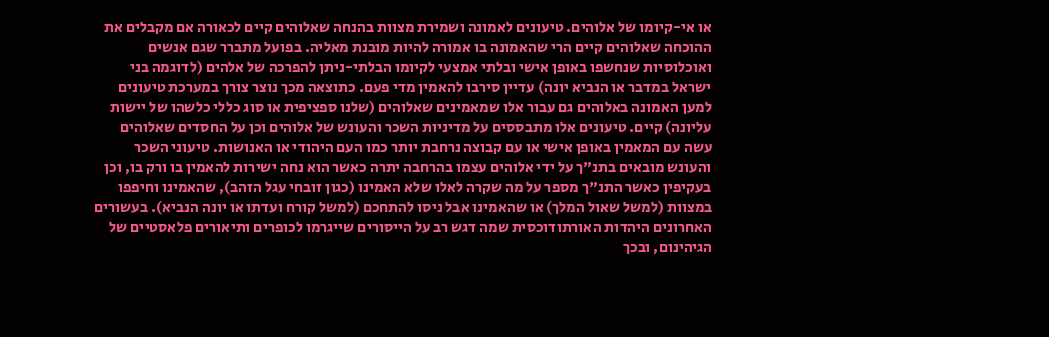או אי-קיומו של אלוהים. טיעונים לאמונה ושמירת מצוות בהנחה שאלוהים קיים לכאורה אם מקבלים את ההוכחה שאלוהים קיים הרי שהאמונה בו אמורה להיות מובנת מאליה. בפועל מתברר שגם אנשים ואוכלוסיות שנחשפו באופן אישי ובלתי אמצעי לקיומו הבלתי-ניתן להפרכה של אלהים (לדוגמה בני ישראל במדבר או הנביא יונה) עדיין סירבו להאמין מדי פעם. כתוצאה מכך נוצר צורך במערכת טיעונים למען האמונה באלוהים גם עבור אלו שמאמינים שאלוהים (שלנו ספציפית או סוג כללי כלשהו של יישות עליונה) קיים. טיעונים אלו מתבססים על מדיניות השכר והעונש של אלוהים וכן על החסדים שאלוהים עשה עם המאמין באופן אישי או עם קבוצה נרחבת יותר כמו העם היהודי או האנושות. טיעוני השכר והעונש מובאים בתנ"ך על ידי אלוהים עצמו בהרחבה יתרה כאשר הוא נחה ישירות להאמין בו ורק בו, וכן בעקיפין כאשר התנ"ך מספר על מה שקרה לאלו שלא האמינו (כגון זובחי עגל הזהב), שהאמינו וחיפפו במצוות (למשל שאול המלך) או שהאמינו אבל ניסו להתחכם (למשל קורח ועדתו או יונה הנביא). בעשורים האחרונים היהדות האורתודוכסית שמה דגש רב על הייסורים שייגרמו לכופרים ותיאורים פלאסטיים של הגיהינום, ובכך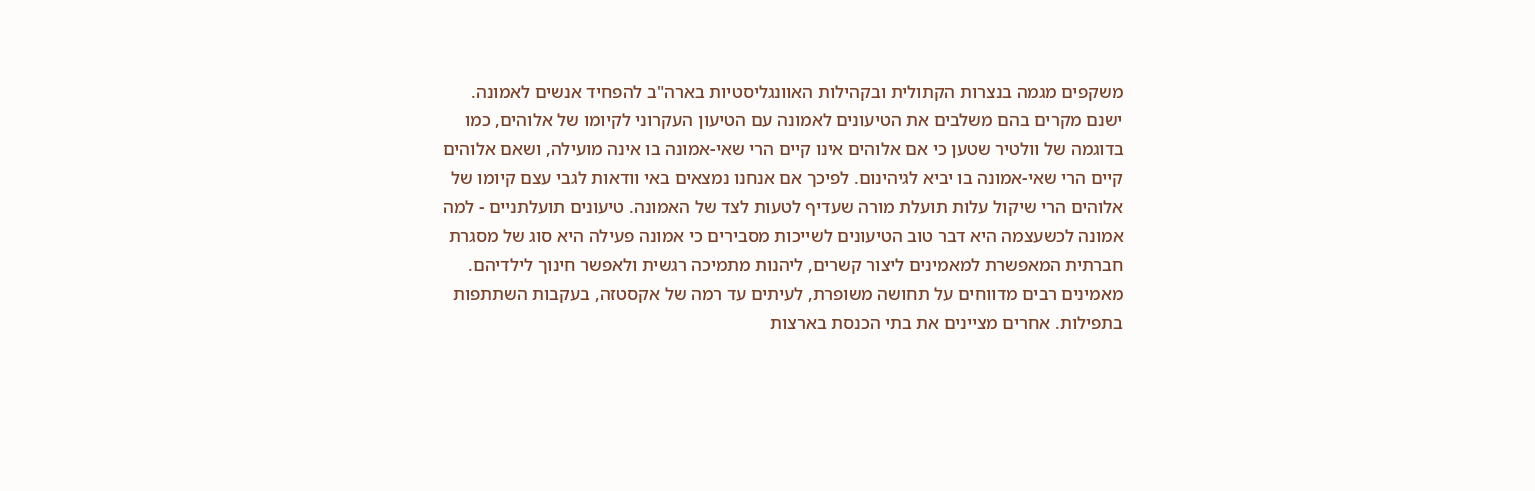משקפים מגמה בנצרות הקתולית ובקהילות האוונגליסטיות בארה"ב להפחיד אנשים לאמונה. ישנם מקרים בהם משלבים את הטיעונים לאמונה עם הטיעון העקרוני לקיומו של אלוהים, כמו בדוגמה של וולטיר שטען כי אם אלוהים אינו קיים הרי שאי-אמונה בו אינה מועילה, ושאם אלוהים קיים הרי שאי-אמונה בו יביא לגיהינום. לפיכך אם אנחנו נמצאים באי וודאות לגבי עצם קיומו של אלוהים הרי שיקול עלות תועלת מורה שעדיף לטעות לצד של האמונה. טיעונים תועלתניים - למה אמונה לכשעצמה היא דבר טוב הטיעונים לשייכות מסבירים כי אמונה פעילה היא סוג של מסגרת חברתית המאפשרת למאמינים ליצור קשרים, ליהנות מתמיכה רגשית ולאפשר חינוך לילדיהם. מאמינים רבים מדווחים על תחושה משופרת, לעיתים עד רמה של אקסטזה, בעקבות השתתפות בתפילות. אחרים מציינים את בתי הכנסת בארצות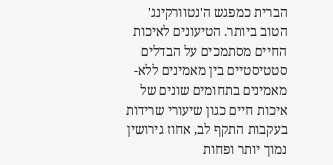הברית כמפגש ה'נטוורקינג' הטוב ביותר. הטיעונים לאיכות החיים מסתמכים על הבדלים סטטיסטיים בין מאמינים ללא-מאמינים בתחומים שונים של איכות חיים כגון שיעורי שרידות בעקבות התקף לב, אחוז גירושין נמוך יותר ופחות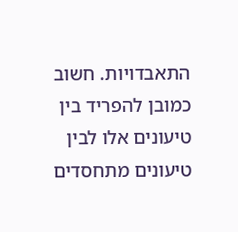התאבדויות. חשוב כמובן להפריד בין טיעונים אלו לבין טיעונים מתחסדים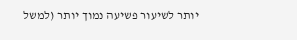יותר לשיעור פשיעה נמוך יותר (למשל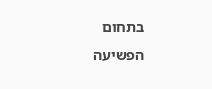בתחום הפשיעה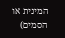המינית או הסמים)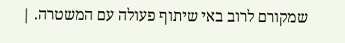שמקורם לרוב באי שיתוף פעולה עם המשטרה. |